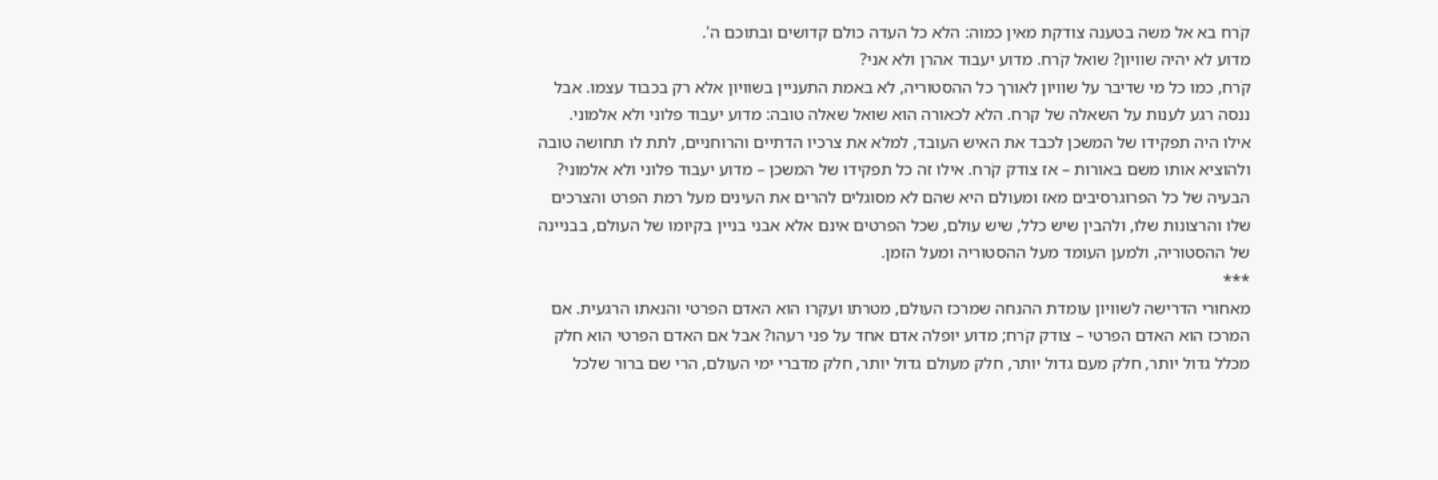קֹרח בא אל משה בטענה צודקת מאין כמוה: הלא כל העדה כולם קדושים ובתוכם ה'.
מדוע לא יהיה שוויון? שואל קֹרח. מדוע יעבוד אהרן ולא אני?
קֹרח, כמו כל מי שדיבר על שוויון לאורך כל ההסטוריה, לא באמת התעניין בשוויון אלא רק בכבוד עצמו. אבל ננסה רגע לענות על השאלה של קרח. הלא לכאורה הוא שואל שאלה טובה: מדוע יעבוד פלוני ולא אלמוני.
אילו היה תפקידו של המשכן לכבד את האיש העובד, למלא את צרכיו הדתיים והרוחניים, לתת לו תחושה טובה ולהוציא אותו משם באורות – אז צודק קֹרח. אילו זה כל תפקידו של המשכן – מדוע יעבוד פלוני ולא אלמוני?
הבעיה של כל הפרוגרסיבים מאז ומעולם היא שהם לא מסוגלים להרים את העינים מעל רמת הפרט והצרכים שלו והרצונות שלו, ולהבין שיש כלל, שיש עולם, שכל הפרטים אינם אלא אבני בניין בקיומו של העולם, בבניינה של ההסטוריה, ולמען העומד מעל ההסטוריה ומעל הזמן.
***
מאחורי הדרישה לשוויון עומדת ההנחה שמרכז העולם, מטרתו ועִקרו הוא האדם הפרטי והנאתו הרגעית. אם המרכז הוא האדם הפרטי – צודק קֹרח; מדוע יופלה אדם אחד על פני רעהו? אבל אם האדם הפרטי הוא חלק מכלל גדול יותר, חלק מעם גדול יותר, חלק מעולם גדול יותר, חלק מדברי ימי העולם, הרי שם ברור שלכל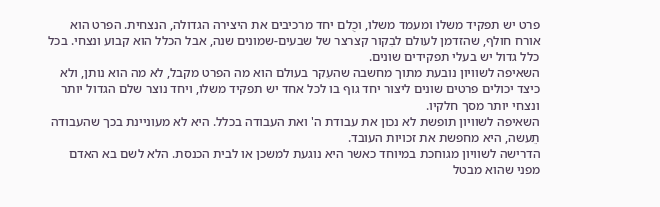פרט יש תפקיד משלו ומעמד משלו, וכֻלם יחד מרכיבים את היצירה הגדולה, הנצחית. הפרט הוא אורח חולף, שהזדמן לעולם לבִקור קצרצר של שבעים-שמונים שנה, אבל הכלל הוא קבוע ונצחי. בכל כלל גדול יש בעלי תפקידים שונים.
השאיפה לשוויון נובעת מתוך מחשבה שהעִקר בעולם הוא מה הפרט מקבל, לא מה הוא נותן, ולא כיצד יכולים פרטים שונים ליצור יחד גוף בו לכל אחד יש תפקיד משלו, ויחד נוצר שלם הגדול יותר ונצחי יותר מסך חלקיו.
השאיפה לשוויון תופשת לא נכון את עבודת ה' ואת העבודה בכלל. היא לא מעוניינת בכך שהעבודה תֵעשה, היא מחפשת את זכויות העובד.
הדרישה לשוויון מגוחכת במיוחד כאשר היא נוגעת למשכן או לבית הכנסת. הלא לשם בא האדם מפני שהוא מבטל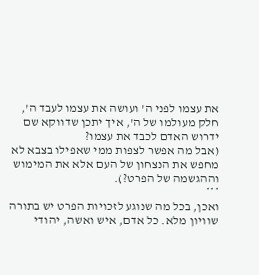את עצמו לפני ה' ועושה את עצמו לעבד ה', חלק מעולמו של ה', איך יתכן שדווקא שם ידרוש האדם לכבד את עצמו?
(אבל מה אפשר לצפות ממי שאפילו בצבא לא מחפש את הנצחון של העם אלא את המימוש וההגשמה של הפרט?).
***
ואכן, בכל מה שנוגע לזכויות הפרט יש בתורה שוויון מלא. כל אדם, איש ואשה, יהודי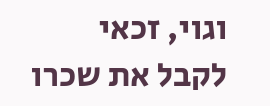וגוי, זכאי לקבל את שכרו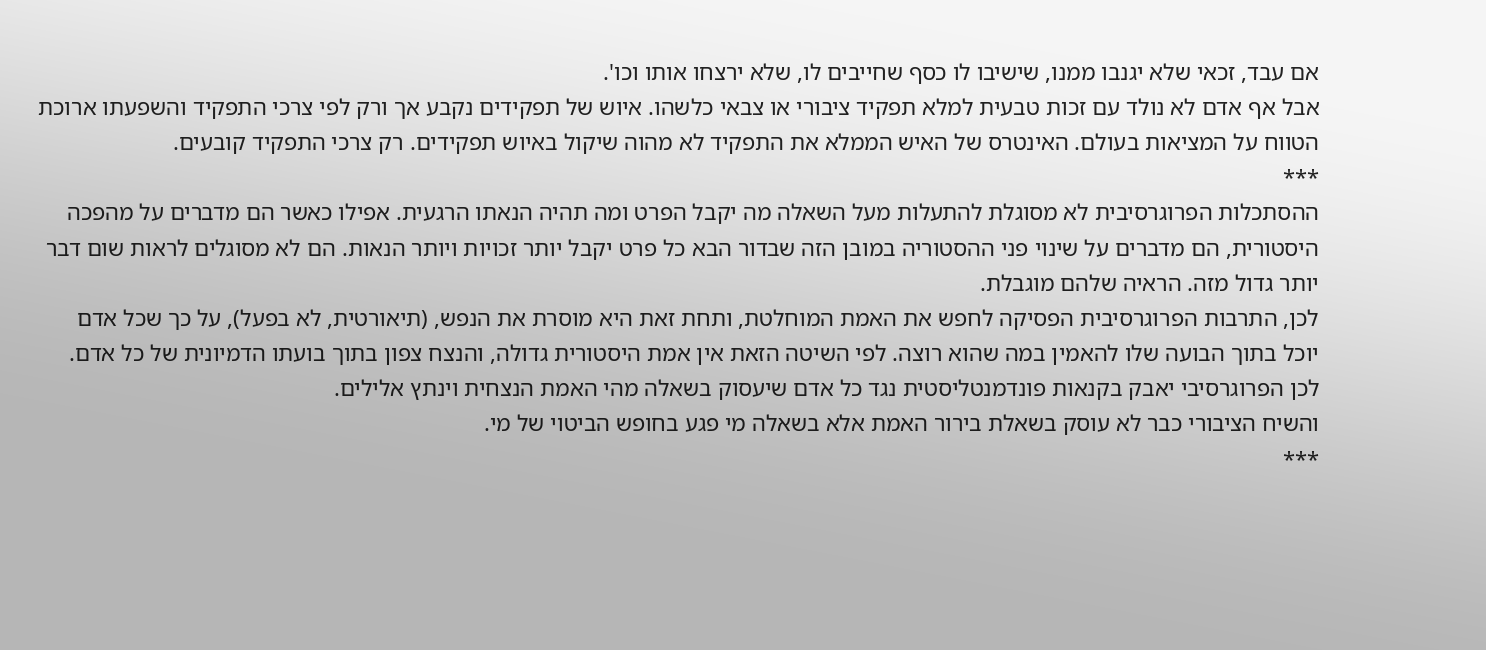אם עבד, זכאי שלא יגנבו ממנו, שישיבו לו כסף שחייבים לו, שלא ירצחו אותו וכו'.
אבל אף אדם לא נולד עם זכות טבעית למלא תפקיד ציבורי או צבאי כלשהו. איוש של תפקידים נקבע אך ורק לפי צרכי התפקיד והשפעתו ארוכת הטווח על המציאות בעולם. האינטרס של האיש הממלא את התפקיד לא מהוה שיקול באיוש תפקידים. רק צרכי התפקיד קובעים.
***
ההסתכלות הפרוגרסיבית לא מסוגלת להתעלות מעל השאלה מה יקבל הפרט ומה תהיה הנאתו הרגעית. אפילו כאשר הם מדברים על מהפכה היסטורית, הם מדברים על שינוי פני ההסטוריה במובן הזה שבדור הבא כל פרט יקבל יותר זכויות ויותר הנאות. הם לא מסוגלים לראות שום דבר יותר גדול מזה. הראיה שלהם מוגבלת.
לכן, התרבות הפרוגרסיבית הפסיקה לחפש את האמת המוחלטת, ותחת זאת היא מוסרת את הנפש, (תיאורטית, לא בפעל), על כך שכל אדם יוכל בתוך הבועה שלו להאמין במה שהוא רוצה. לפי השיטה הזאת אין אמת היסטורית גדולה, והנצח צפון בתוך בועתו הדמיונית של כל אדם.
לכן הפרוגרסיבי יאבק בקנאות פונדמנטליסטית נגד כל אדם שיעסוק בשאלה מהי האמת הנצחית וינתץ אלילים.
והשיח הציבורי כבר לא עוסק בשאלת בירור האמת אלא בשאלה מי פגע בחופש הביטוי של מי.
***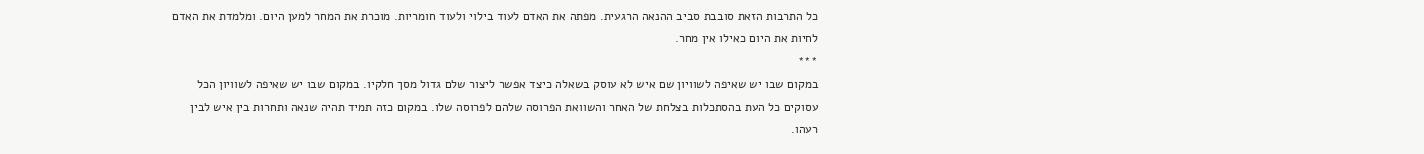כל התרבות הזאת סובבת סביב ההנאה הרגעית. מפתה את האדם לעוד בילוי ולעוד חומריות. מוכרת את המחר למען היום. ומלמדת את האדם לחיות את היום כאילו אין מחר.
***
במקום שבו יש שאיפה לשוויון שם איש לא עוסק בשאלה כיצד אפשר ליצור שלם גדול מסך חלקיו. במקום שבו יש שאיפה לשוויון הכל עסוקים כל העת בהסתכלות בצלחת של האחר והשוואת הפרוסה שלהם לפרוסה שלו. במקום כזה תמיד תהיה שנאה ותחרות בין איש לבין רעהו.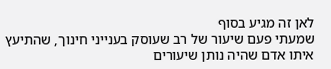לאן זה מגיע בסוף
שמעתי פעם שיעור של רב שעוסק בענייני חינוך, שהתיעץ איתו אדם שהיה נותן שיעורים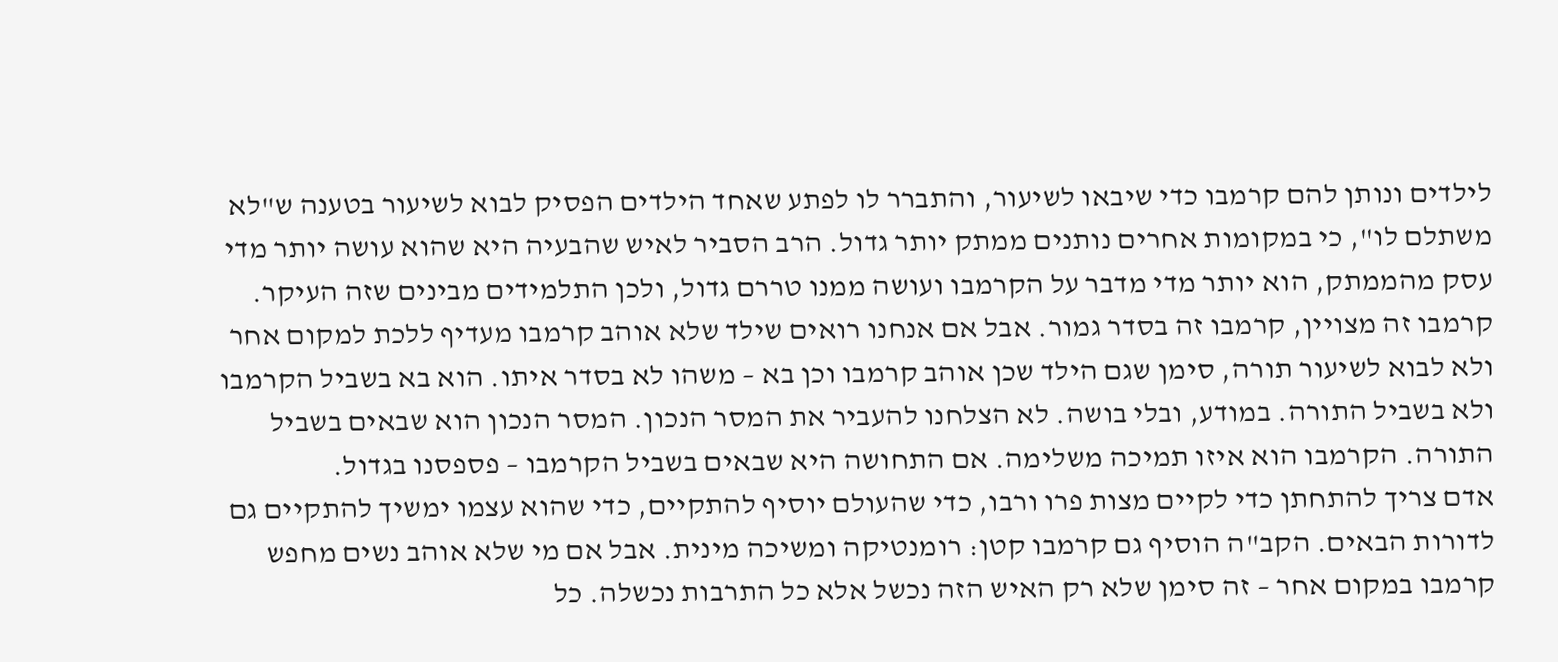לילדים ונותן להם קרמבו כדי שיבאו לשיעור, והתברר לו לפתע שאחד הילדים הפסיק לבוא לשיעור בטענה ש"לא משתלם לו", כי במקומות אחרים נותנים ממתק יותר גדול. הרב הסביר לאיש שהבעיה היא שהוא עושה יותר מדי עסק מהממתק, הוא יותר מדי מדבר על הקרמבו ועושה ממנו טררם גדול, ולכן התלמידים מבינים שזה העיקר.
קרמבו זה מצויין, קרמבו זה בסדר גמור. אבל אם אנחנו רואים שילד שלא אוהב קרמבו מעדיף ללכת למקום אחר ולא לבוא לשיעור תורה, סימן שגם הילד שכן אוהב קרמבו וכן בא – משהו לא בסדר איתו. הוא בא בשביל הקרמבו ולא בשביל התורה. במודע, ובלי בושה. לא הצלחנו להעביר את המסר הנכון. המסר הנכון הוא שבאים בשביל התורה. הקרמבו הוא איזו תמיכה משלימה. אם התחושה היא שבאים בשביל הקרמבו – פספסנו בגדול.
אדם צריך להתחתן כדי לקיים מצות פרו ורבו, כדי שהעולם יוסיף להתקיים, כדי שהוא עצמו ימשיך להתקיים גם לדורות הבאים. הקב"ה הוסיף גם קרמבו קטן: רומנטיקה ומשיכה מינית. אבל אם מי שלא אוהב נשים מחפש קרמבו במקום אחר – זה סימן שלא רק האיש הזה נכשל אלא כל התרבות נכשלה. כל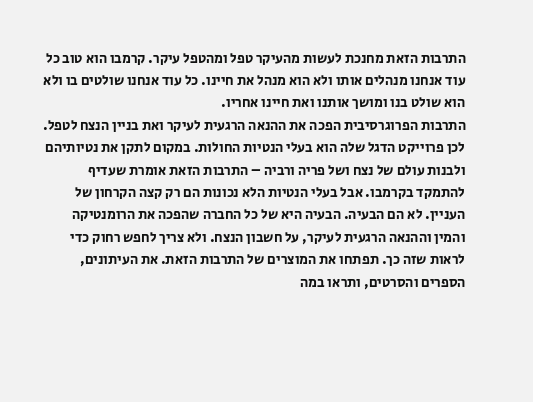התרבות הזאת מחנכת לעשות מהעיקר טפל ומהטפל עיקר. קרמבו הוא טוב כל עוד אנחנו מנהלים אותו ולא הוא מנהל את חיינו. כל עוד אנחנו שולטים בו ולא הוא שולט בנו ומושך אותנו ואת חיינו אחריו.
התרבות הפרוגרסיבית הפכה את ההנאה הרגעית לעיקר ואת בניין הנצח לטפל. לכן פרוייקט הדגל שלה הוא בעלי הנטיות החולות. במקום לתקן את נטיותיהם ולבנות עולם של נצח ושל פריה ורביה – התרבות הזאת אומרת שעדיף להתמקד בקרמבו. אבל בעלי הנטיות הלא נכונות הם רק קצה הקרחון של העניין. לא הם הבעיה. הבעיה היא של כל החברה שהפכה את הרומנטיקה והמין וההנאה הרגעית לעיקר, על חשבון הנצח. ולא צריך לחפש רחוק כדי לראות שזה כך. תפתחו את המוצרים של התרבות הזאת. את העיתונים, הספרים והסרטים, ותראו במה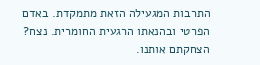התרבות המגעילה הזאת מתמקדת. באדם הפרטי ובהנאתו הרגעית החומרית. נצח? הצחקתם אותנו.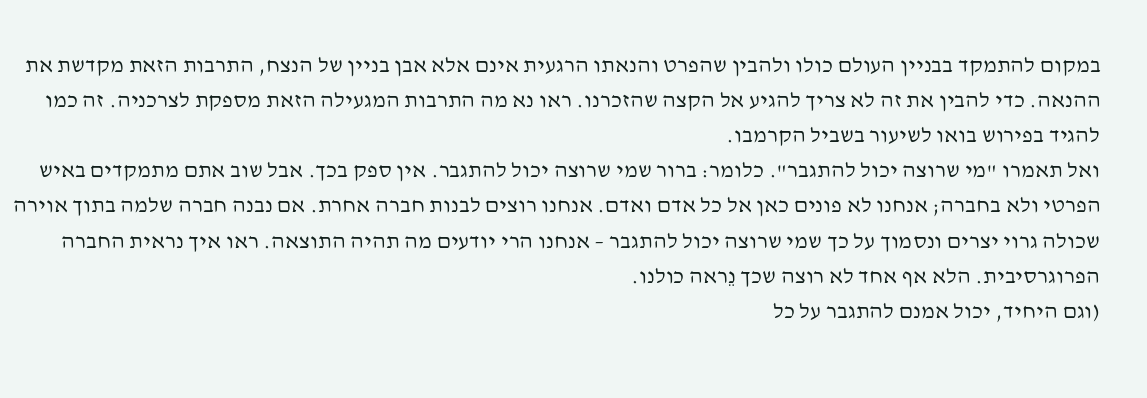במקום להתמקד בבניין העולם כולו ולהבין שהפרט והנאתו הרגעית אינם אלא אבן בניין של הנצח, התרבות הזאת מקדשת את ההנאה. כדי להבין את זה לא צריך להגיע אל הקצה שהזכרנו. ראו נא מה התרבות המגעילה הזאת מספקת לצרכניה. זה כמו להגיד בפירוש בואו לשיעור בשביל הקרמבו.
ואל תאמרו "מי שרוצה יכול להתגבר". כלומר: ברור שמי שרוצה יכול להתגבר. אין ספק בכך. אבל שוב אתם מתמקדים באיש הפרטי ולא בחברה; אנחנו לא פונים כאן אל כל אדם ואדם. אנחנו רוצים לבנות חברה אחרת. אם נבנה חברה שלמה בתוך אוירה שכולה גרוי יצרים ונסמוך על כך שמי שרוצה יכול להתגבר – אנחנו הרי יודעים מה תהיה התוצאה. ראו איך נראית החברה הפרוגרסיבית. הלא אף אחד לא רוצה שכך נֵראה כולנו.
(וגם היחיד, יכול אמנם להתגבר על כל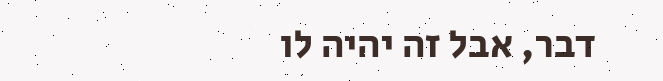דבר, אבל זה יהיה לו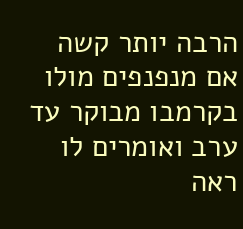הרבה יותר קשה אם מנפנפים מולו בקרמבו מבוקר עד ערב ואומרים לו ראה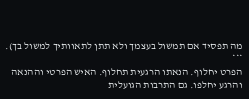מה תפסיד אם תמשול בעצמך ולא תתן לתאוותיך למשול בך).
***
הפרט יחלוף. הנאתו הרגעית תחלוף. האיש הפרטי וההנאה והרגע יחלפו. גם התרבות הגועלית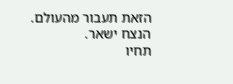הזאת תעבור מהעולם. הנצח ישאר.
תחיו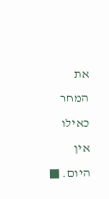את המחר כאילו אין היום. ■